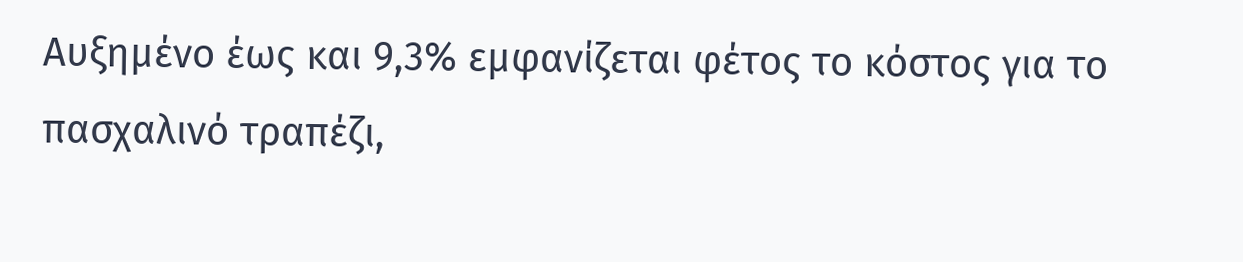Αυξημένο έως και 9,3% εμφανίζεται φέτος το κόστος για το πασχαλινό τραπέζι,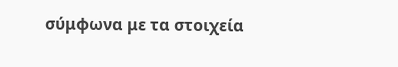σύμφωνα με τα στοιχεία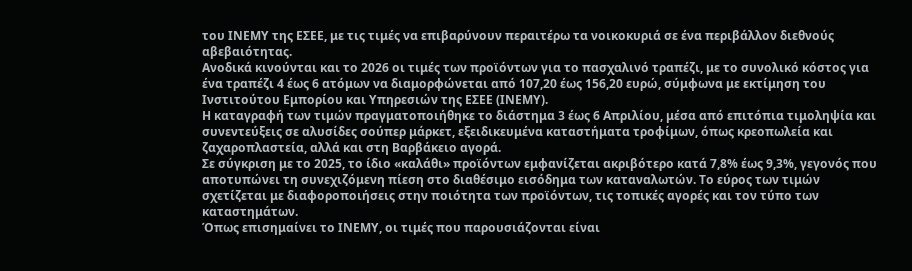του ΙΝΕΜΥ της ΕΣΕΕ, με τις τιμές να επιβαρύνουν περαιτέρω τα νοικοκυριά σε ένα περιβάλλον διεθνούς αβεβαιότητας.
Ανοδικά κινούνται και το 2026 οι τιμές των προϊόντων για το πασχαλινό τραπέζι, με το συνολικό κόστος για ένα τραπέζι 4 έως 6 ατόμων να διαμορφώνεται από 107,20 έως 156,20 ευρώ, σύμφωνα με εκτίμηση του Ινστιτούτου Εμπορίου και Υπηρεσιών της ΕΣΕΕ (ΙΝΕΜΥ).
Η καταγραφή των τιμών πραγματοποιήθηκε το διάστημα 3 έως 6 Απριλίου, μέσα από επιτόπια τιμοληψία και συνεντεύξεις σε αλυσίδες σούπερ μάρκετ, εξειδικευμένα καταστήματα τροφίμων, όπως κρεοπωλεία και ζαχαροπλαστεία, αλλά και στη Βαρβάκειο αγορά.
Σε σύγκριση με το 2025, το ίδιο «καλάθι» προϊόντων εμφανίζεται ακριβότερο κατά 7,8% έως 9,3%, γεγονός που αποτυπώνει τη συνεχιζόμενη πίεση στο διαθέσιμο εισόδημα των καταναλωτών. Το εύρος των τιμών σχετίζεται με διαφοροποιήσεις στην ποιότητα των προϊόντων, τις τοπικές αγορές και τον τύπο των καταστημάτων.
Όπως επισημαίνει το ΙΝΕΜΥ, οι τιμές που παρουσιάζονται είναι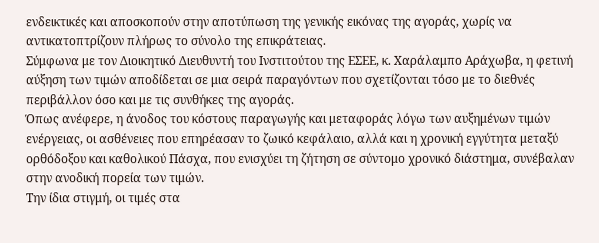ενδεικτικές και αποσκοπούν στην αποτύπωση της γενικής εικόνας της αγοράς, χωρίς να αντικατοπτρίζουν πλήρως το σύνολο της επικράτειας.
Σύμφωνα με τον Διοικητικό Διευθυντή του Ινστιτούτου της ΕΣΕΕ, κ. Χαράλαμπο Αράχωβα, η φετινή αύξηση των τιμών αποδίδεται σε μια σειρά παραγόντων που σχετίζονται τόσο με το διεθνές περιβάλλον όσο και με τις συνθήκες της αγοράς.
Όπως ανέφερε, η άνοδος του κόστους παραγωγής και μεταφοράς λόγω των αυξημένων τιμών ενέργειας, οι ασθένειες που επηρέασαν το ζωικό κεφάλαιο, αλλά και η χρονική εγγύτητα μεταξύ ορθόδοξου και καθολικού Πάσχα, που ενισχύει τη ζήτηση σε σύντομο χρονικό διάστημα, συνέβαλαν στην ανοδική πορεία των τιμών.
Την ίδια στιγμή, οι τιμές στα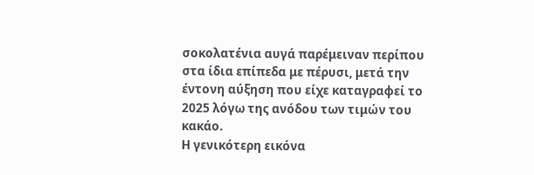σοκολατένια αυγά παρέμειναν περίπου στα ίδια επίπεδα με πέρυσι, μετά την έντονη αύξηση που είχε καταγραφεί το 2025 λόγω της ανόδου των τιμών του κακάο.
Η γενικότερη εικόνα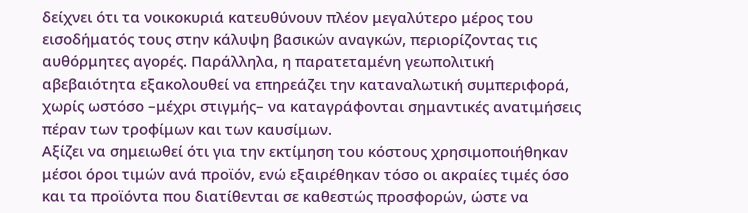δείχνει ότι τα νοικοκυριά κατευθύνουν πλέον μεγαλύτερο μέρος του εισοδήματός τους στην κάλυψη βασικών αναγκών, περιορίζοντας τις αυθόρμητες αγορές. Παράλληλα, η παρατεταμένη γεωπολιτική αβεβαιότητα εξακολουθεί να επηρεάζει την καταναλωτική συμπεριφορά, χωρίς ωστόσο –μέχρι στιγμής– να καταγράφονται σημαντικές ανατιμήσεις πέραν των τροφίμων και των καυσίμων.
Αξίζει να σημειωθεί ότι για την εκτίμηση του κόστους χρησιμοποιήθηκαν μέσοι όροι τιμών ανά προϊόν, ενώ εξαιρέθηκαν τόσο οι ακραίες τιμές όσο και τα προϊόντα που διατίθενται σε καθεστώς προσφορών, ώστε να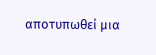αποτυπωθεί μια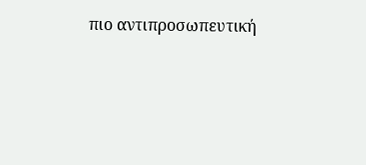πιο αντιπροσωπευτική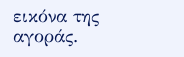εικόνα της αγοράς.